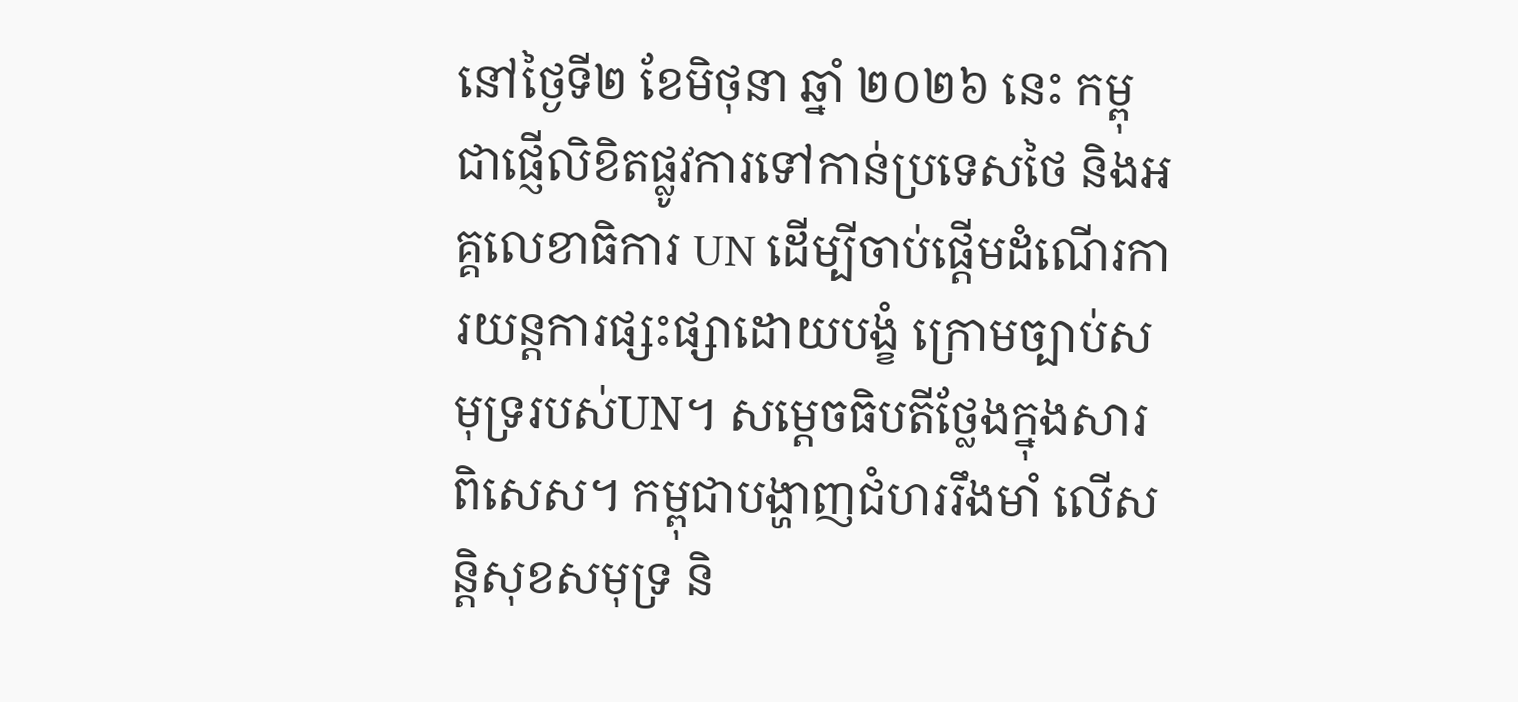នៅថ្ងៃទី២ ខែមិថុនា ឆ្នាំ ២០២៦ នេះ កម្ពុជាផ្ញើលិខិតផ្លូវការទៅកាន់ប្រទេសថៃ និងអគ្គលេខាធិការ UN ដើម្បីចាប់ផ្ដើមដំណើរការយន្តការផ្សះផ្សាដោយបង្ខំ ក្រោមច្បាប់សមុទ្ររបស់UN។ សម្ដេចធិបតីថ្លែងក្នុងសារពិសេស។ កម្ពុជាបង្ហាញជំហររឹងមាំ លើសន្តិសុខសមុទ្រ និ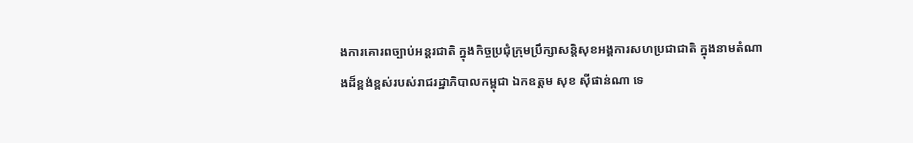ងការគោរពច្បាប់អន្តរជាតិ ក្នុងកិច្ចប្រជុំក្រុមប្រឹក្សាសន្តិសុខអង្គការសហប្រជាជាតិ ក្នុងនាមតំណាងដ៏ខ្ពង់ខ្ពស់របស់រាជរដ្ឋាភិបាលកម្ពុជា ឯកឧត្តម សុខ ស៊ីផាន់ណា ទេ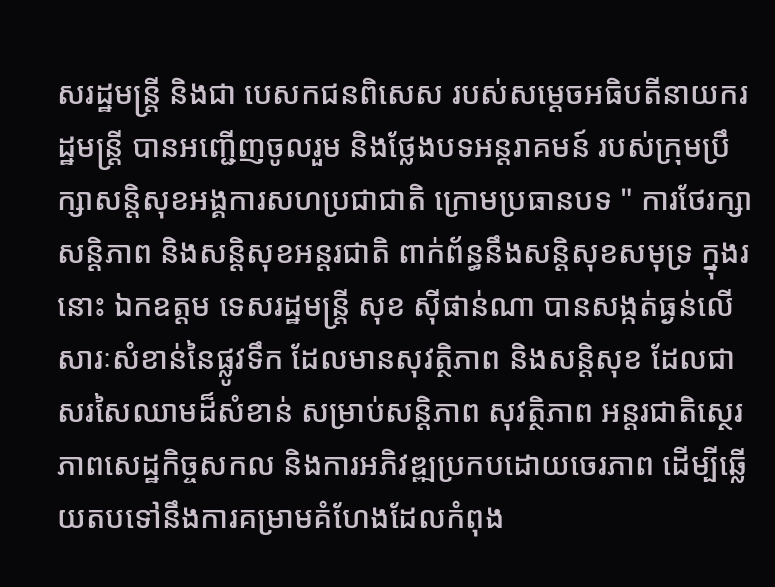សរដ្ឋមន្ត្រី និងជា បេសកជនពិសេស របស់សម្ដេចអធិបតីនាយករដ្ឋមន្ត្រី បានអញ្ជើញចូលរួម និងថ្លែងបទអន្តរាគមន៍ របស់ក្រុមប្រឹក្សាសន្តិសុខអង្គការសហប្រជាជាតិ ក្រោមប្រធានបទ " ការថែរក្សាសន្តិភាព និងសន្តិសុខអន្តរជាតិ ពាក់ព័ន្ធនឹងសន្តិសុខសមុទ្រ ក្នុងរនោះ ឯកឧត្តម ទេសរដ្ឋមន្ត្រី សុខ ស៊ីផាន់ណា បានសង្កត់ធ្ងន់លើសារៈសំខាន់នៃផ្លូវទឹក ដែលមានសុវត្ថិភាព និងសន្តិសុខ ដែលជាសរសៃឈាមដ៏សំខាន់ សម្រាប់សន្តិភាព សុវត្ថិភាព អន្តរជាតិស្ថេរភាពសេដ្ឋកិច្ចសកល និងការអភិវឌ្ឍប្រកបដោយចេរភាព ដើម្បីឆ្លើយតបទៅនឹងការគម្រាមគំហែងដែលកំពុង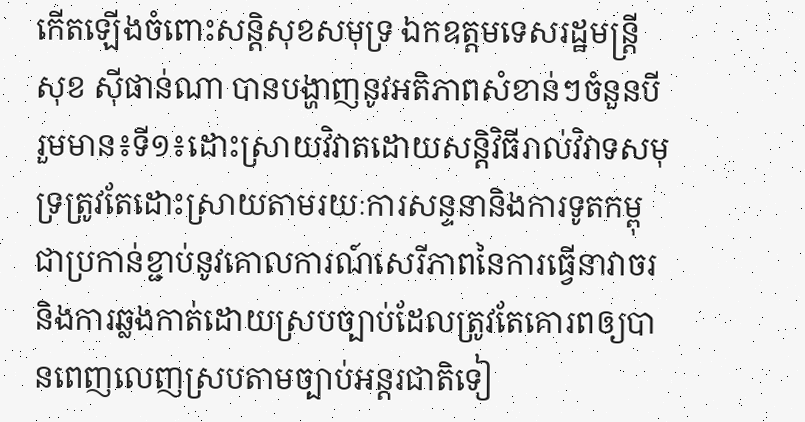កើតឡើងចំពោះសន្តិសុខសមុទ្រ ឯកឧត្តមទេសរដ្ឋមន្ត្រី សុខ ស៊ីផាន់ណា បានបង្ហាញនូវអតិភាពសំខាន់ៗចំនួនបី រួមមាន៖ទី១៖ដោះស្រាយវិវាតដោយសន្តិវិធីរាល់វិវាទសមុទ្រត្រូវតែដោះស្រាយតាមរយៈការសន្ទនានិងការទូតកម្ពុជាប្រកាន់ខ្ជាប់នូវគោលការណ៍សេរីភាពនៃការធ្វើនាវាចរនិងការឆ្លងកាត់ដោយស្របច្បាប់ដែលត្រូវតែគោរពឲ្យបានពេញលេញស្របតាមច្បាប់អន្តរជាតិទៀ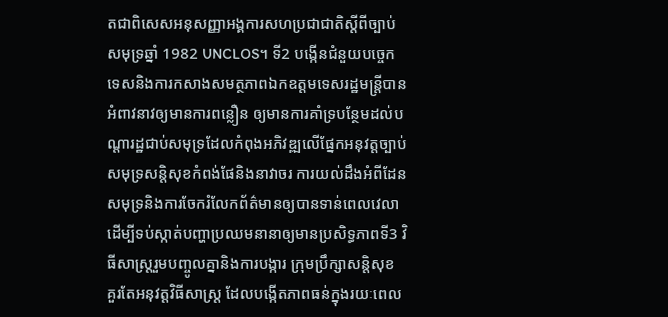តជាពិសេសអនុសញ្ញាអង្គការសហប្រជាជាតិស្ដីពីច្បាប់សមុទ្រឆ្នាំ 1982 UNCLOS។ ទី2 បង្កើនជំនួយបច្ចេកទេសនិងការកសាងសមត្ថភាពឯកឧត្តមទេសរដ្ឋមន្ត្រីបានអំពាវនាវឲ្យមានការពន្លឿន ឲ្យមានការគាំទ្របន្ថែមដល់បណ្ដារដ្ឋជាប់សមុទ្រដែលកំពុងអភិវឌ្ឍលើផ្នែកអនុវត្តច្បាប់សមុទ្រសន្តិសុខកំពង់ផែនិងនាវាចរ ការយល់ដឹងអំពីដែនសមុទ្រនិងការចែករំលែកព័ត៌មានឲ្យបានទាន់ពេលវេលាដើម្បីទប់ស្កាត់បញ្ហាប្រឈមនានាឲ្យមានប្រសិទ្ធភាពទី3 វិធីសាស្រ្តរួមបញ្ចូលគ្នានិងការបង្ការ ក្រុមប្រឹក្សាសន្តិសុខ គួរតែអនុវត្តវិធីសាស្រ្ត ដែលបង្កើតភាពធន់ក្នុងរយៈពេល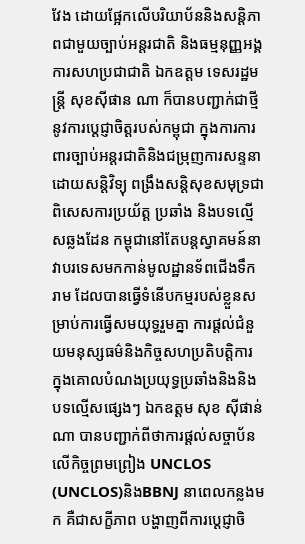វែង ដោយផ្អែកលើបរិយាប័ននិងសន្តិភាពជាមួយច្បាប់អន្តរជាតិ និងធម្មនុញ្ញអង្គការសហប្រជាជាតិ ឯកឧត្តម ទេសរដ្ឋមន្ត្រី សុខស៊ីផាន ណា ក៏បានបញ្ជាក់ជាថ្មីនូវការប្ដេជ្ញាចិត្តរបស់កម្ពុជា ក្នុងការការពារច្បាប់អន្តរជាតិនិងជម្រុញការសន្ទនាដោយសន្តិវិទ្យុ ពង្រឹងសន្តិសុខសមុទ្រជាពិសេសការប្រយ័ត្ត ប្រឆាំង និងបទល្មើសឆ្លងដែន កម្ពុជានៅតែបន្តស្វាគមន៍នាវាបរទេសមកកាន់មូលដ្ឋានទ័ពជើងទឹករាម ដែលបានធ្វើទំនើបកម្មរបស់ខ្លួនសម្រាប់ការធ្វើសមយុទ្ធរួមគ្នា ការផ្ដល់ជំនួយមនុស្សធម៌និងកិច្ចសហប្រតិបត្តិការ ក្នុងគោលបំណងប្រយុទ្ធប្រឆាំងនិងនិងបទល្មើសផ្សេងៗ ឯកឧត្តម សុខ ស៊ីផាន់ណា បានបញ្ជាក់ពីថាការផ្ដល់សច្ចាប័នលើកិច្ចព្រមព្រៀង UNCLOS (UNCLOS)និងBBNJ នាពេលកន្លងមក គឺជាសក្ខីភាព បង្ហាញពីការប្តេជ្ញាចិ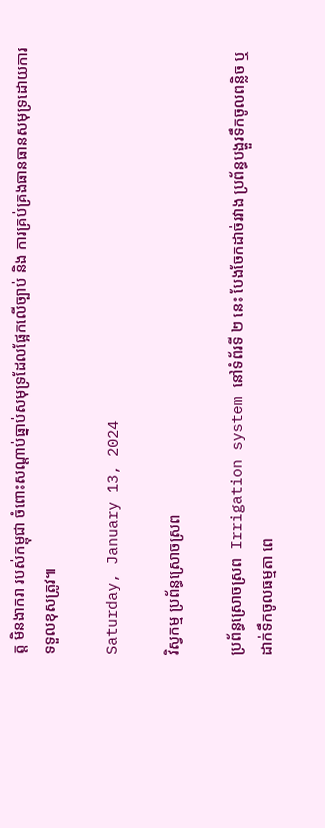ត្ត មិនងាករា របស់កម្ពុជា ចំពោះសណ្ដាប់ធ្នាប់សមុទ្រដែលផ្អែកលើច្បាប់ និង ការគ្រប់គ្រងធានធានសមុទ្រដោយការទទួលខុសត្រូវ៕

Saturday, January 13, 2024

វិស្វកម្ម ប្រព័ន្ធស្រោចស្រព

ប្រព័ន្ធស្រោចស្រព  Irrigation system នៅទំព័រទី ២ នេះ បែងចែកដាច់រវាង ប្រព័ន្ធបង្ហួរទឹកចូលពន្លិច ឬ ដាក់ទឹកចូលធម្មតា ពេ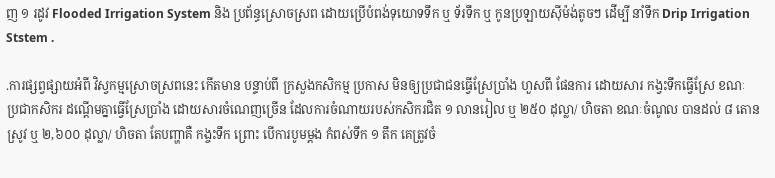ញ ១ រដូវ Flooded Irrigation System និង ប្រព័ន្ធស្រោចស្រព ដោយប្រើបំពង់ទុយោទទឹក ឬ ទ័រទឹក ឬ កូនប្រឡាយស៊ីម៉ង់តូចៗ ដើម្បី នាំទឹក Drip Irrigation Ststem .

.ការផ្សព្វផ្សាយអំពី វិស្វកម្មស្រោចស្រពនេះ កើតមាន បន្ទាប់ពី ក្រសួងកសិកម្ម ប្រកាស មិនឲ្យប្រជាជនធ្វើស្រែប្រាំង ហួសពី ផែនការ ដោយសារ កង្វះទឹកធ្វើស្រែ ខណៈ ប្រជាកសិករ ដណ្តើមគ្នាធ្វើស្រែប្រាំង ដោយសារចំណេញច្រើន ដែលការចំណាយរបស់កសិករជិត ១ លានរៀល ឬ ២៥០ ដុល្លា/ ហិចតា ខណៈចំណូល បានដល់ ៨ តោនស្រូវ ឬ ២,៦០០ ដុល្លា/ ហិចតា តែបញ្ហាគឺ កង្ចះទឹក ព្រោះ បើការបូមម្តង កំពស់ទឹក ១ តឹក គេត្រូវចំ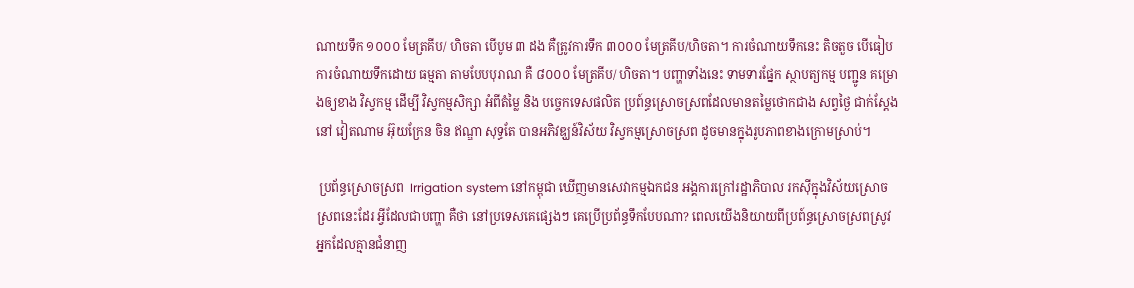ណាយទឹក ១០០០ មែត្រគីប/ ហិចតា បើបូម ៣ ដង គឺត្រូវការទឹក ៣០០០ មែត្រគីប/ហិចតា។ ការចំណាយទឹកនេះ តិចតួច បើធៀបការចំណាយទឹកដោយ ធម្មតា តាមបែបបុរាណ គឺ ៨០០០ មែត្រគីប/ ហិចតា។ បញ្ហាទាំងនេះ ទាមទារផ្នែក ស្ថាបត្យកម្ម បញ្ជូន គម្រោងឲ្យខាង វិស្វកម្ម ដើម្បី វិស្វកម្មសិក្សា អំពីតំម្លៃ និង បច្ចេកទេសផលិត ប្រព៍ន្ធស្រោចស្រពដែលមានតម្លៃថោកជាង សព្វថ្ងៃ ជាក់ស្តែង នៅ វៀតណាម អ៊ុយក្រែន ចិន ឥណ្ឌា សុទ្ធតែ បានអភិវឌ្ឃន៍វិស័យ វិស្វកម្មស្រោចស្រព ដូចមានក្នុងរូបភាពខាងក្រោមស្រាប់។

 ប្រព័ន្ធស្រោចស្រព  Irrigation system នៅកម្ពុជា ឃើញមានសេវាកម្មឯកជន អង្គការក្រៅរដ្ឋាភិបាល រកស៊ីក្នុងវិស័យស្រោចស្រពនេះដែរ អ្វីដែលជាបញ្ហា គឺថា នៅប្រទេសគេផ្សេងៗ គេប្រើប្រព័ន្ធទឹកបែបណា? ពេលយើងនិយាយពីប្រព៍ន្ធស្រោចស្រពស្រូវ អ្នកដែលគ្មានជំនាញ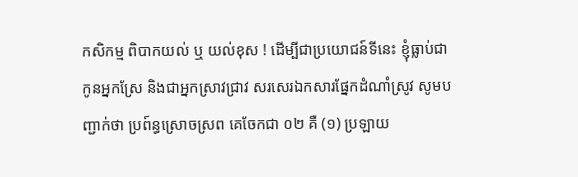កសិកម្ម ពិបាកយល់ ឬ យល់ខុស ! ដើម្បីជាប្រយោជន៍ទីនេះ ខ្ញុំធ្លាប់ជាកូនអ្នកស្រែ និងជាអ្នកស្រាវជ្រាវ សរសេរឯកសារផ្នែកដំណាំស្រូវ សូមបញ្ជាក់ថា ប្រព៍ន្ធស្រោចស្រព គេចែកជា ០២ គឺ (១) ប្រឡាយ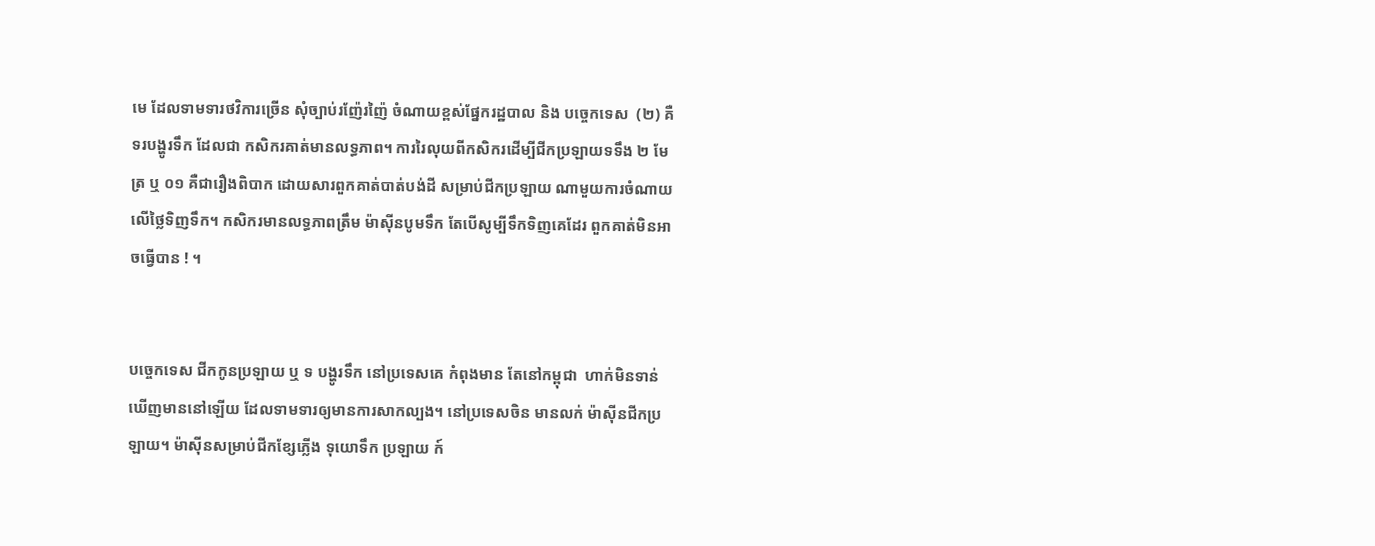មេ ដែលទាមទារថវិការច្រើន សុំច្បាប់រញ៉ែរញ៉ៃ ចំណាយខ្ពស់ផ្នែករដ្ឋបាល និង បច្ចេកទេស  (២) គឺ ទរបង្ហូរទឹក ដែលជា កសិករគាត់មានលទ្ធភាព។ ការរៃលុយពីកសិករដើម្បីជីកប្រឡាយទទឹង ២ មែត្រ ឬ ០១ គឺជារឿងពិបាក ដោយសារពួកគាត់បាត់បង់ដី សម្រាប់ជីកប្រឡាយ ណាមួយការចំណាយលើថ្លៃទិញទឹក។ កសិករមានលទ្ធភាពត្រឹម ម៉ាស៊ីនបូមទឹក តែបើសូម្បីទឹកទិញគេដែរ ពួកគាត់មិនអាចធ្វើបាន ! ។


បច្ចេកទេស ជីកកូនប្រឡាយ ឬ ទ បង្ហូរទឹក នៅប្រទេសគេ កំពុងមាន តែនៅកម្ពុជា  ហាក់មិនទាន់ឃើញមាននៅឡើយ ដែលទាមទារឲ្យមានការសាកល្បង។ នៅប្រទេសចិន មានលក់ ម៉ាស៊ីនជីកប្រឡាយ។ ម៉ាស៊ីនសម្រាប់ជីកខ្សែភ្លើង ទុយោទឹក ប្រឡាយ ក៍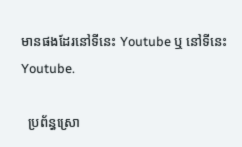មានផងដែរនៅទីនេះ Youtube ឬ នៅទីនេះ Youtube.

  ប្រព័ន្ធស្រោ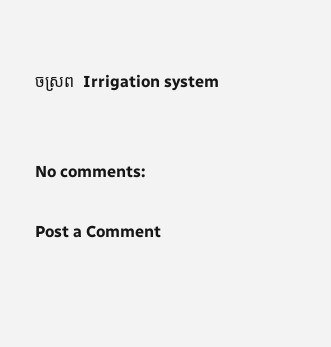ចស្រព  Irrigation system


No comments:

Post a Comment